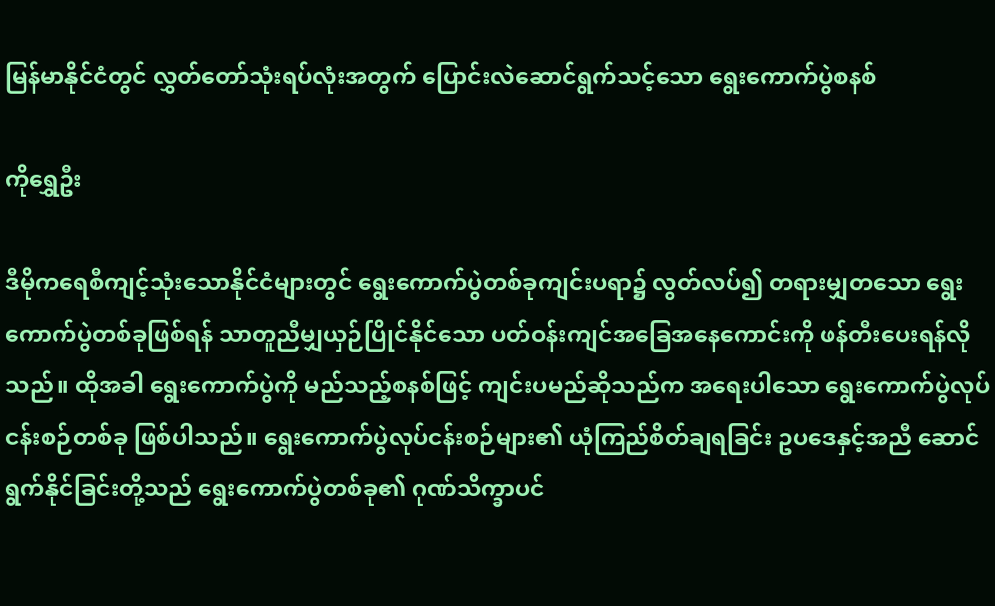မြန်မာနိုင်ငံတွင် လွှတ်တော်သုံးရပ်လုံးအတွက် ပြောင်းလဲဆောင်ရွက်သင့်သော ရွေးကောက်ပွဲစနစ်

ကိုရွှေဦး

ဒီမိုကရေစီကျင့်သုံးသောနိုင်ငံများတွင် ရွေးကောက်ပွဲတစ်ခုကျင်းပရာ၌ လွတ်လပ်၍ တရားမျှတသော ရွေးကောက်ပွဲတစ်ခုဖြစ်ရန် သာတူညီမျှယှဉ်ပြိုင်နိုင်သော ပတ်ဝန်းကျင်အခြေအနေကောင်းကို ဖန်တီးပေးရန်လိုသည်။ ထိုအခါ ရွေးကောက်ပွဲကို မည်သည့်စနစ်ဖြင့် ကျင်းပမည်ဆိုသည်က အရေးပါသော ရွေးကောက်ပွဲလုပ်ငန်းစဉ်တစ်ခု ဖြစ်ပါသည်။ ရွေးကောက်ပွဲလုပ်ငန်းစဉ်များ၏ ယုံကြည်စိတ်ချရခြင်း ဥပဒေနှင့်အညီ ဆောင်ရွက်နိုင်ခြင်းတို့သည် ရွေးကောက်ပွဲတစ်ခု၏ ဂုဏ်သိက္ခာပင်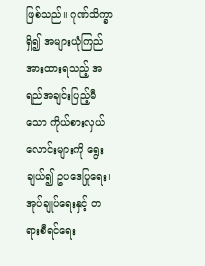ဖြစ်သည်။ ဂုဏ်သိက္ခာ ရှိ၍ အများယုံကြည်အားထားရသည့် အရည်အချင်းပြည့်မီသော ကိုယ်စားလှယ်လောင်းများကို ရွေးချယ်၍ ဥပဒေပြုရေး၊ အုပ်ချုပ်ရေးနှင့် တရားစီရင်ရေး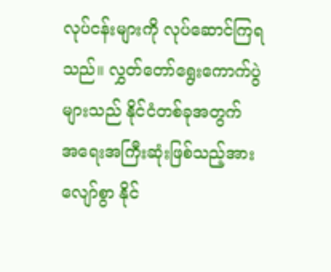လုပ်ငန်းများကို လုပ်ဆောင်ကြရသည်။ လွှတ်တော်ရွေးကောက်ပွဲများသည် နိုင်ငံတစ်ခုအတွက် အရေးအကြီးဆုံးဖြစ်သည့်အားလျော်စွာ နိုင်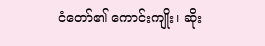ငံတော်၏ ကောင်းကျိုး၊ ဆိုး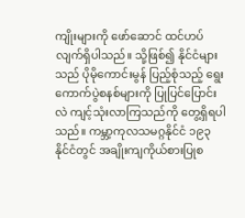ကျိုးများကို ဖော်ဆောင် ထင်ဟပ်လျက်ရှိပါသည်။ သို့ဖြစ်၍ နိုင်ငံများသည် ပိုမိုကောင်းမွန် ပြည့်စုံသည့် ရွေးကောက်ပွဲစနစ်များကို ပြုပြင်ပြောင်းလဲ ကျင့်သုံးလာကြသည်ကို တွေ့ရှိရပါသည်။ ကမ္ဘာ့ကုလသမဂ္ဂနိုင်ငံ ၁၉၃ နိုင်ငံတွင် အချိုးကျကိုယ်စားပြုစ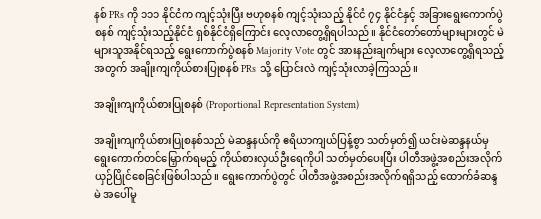နစ် PRs ကို ၁၁၁ နိုင်ငံက ကျင့်သုံးပြီး ဗဟုစနစ် ကျင့်သုံးသည့် နိုင်ငံ ၇၄ နိုင်ငံနှင့် အခြားရွေးကောက်ပွဲစနစ် ကျင့်သုံးသည့်နိုင်ငံ ရှစ်နိုင်ငံရှိကြောင်း လေ့လာတွေ့ရှိရပါသည်။ နိုင်ငံတော်တော်များများတွင် မဲများသူအနိုင်ရသည့် ရွေးကောက်ပွဲစနစ် Majority Vote တွင် အားနည်းချက်များ လေ့လာတွေ့ရှိရသည့်အတွက် အချိုးကျကိုယ်စားပြုစနစ် PRs သို့ ပြောင်းလဲ ကျင့်သုံးလာခဲ့ကြသည်။

အချိုးကျကိုယ်စားပြုစနစ် (Proportional Representation System)

အချိုးကျကိုယ်စားပြုစနစ်သည် မဲဆန္ဒနယ်ကို ဧရိယာကျယ်ပြန့်စွာ သတ်မှတ်၍ ယင်းမဲဆန္ဒနယ်မှ ရွေးကောက်တင်မြှောက်ရမည့် ကိုယ်စားလှယ်ဦးရေကိုပါ သတ်မှတ်ပေးပြီး ပါတီအဖွဲ့အစည်းအလိုက် ယှဉ်ပြိုင်စေခြင်းဖြစ်ပါသည်။ ရွေးကောက်ပွဲတွင် ပါတီအဖွဲ့အစည်းအလိုက်ရရှိသည့် ထောက်ခံဆန္ဒမဲ အပေါ်မူ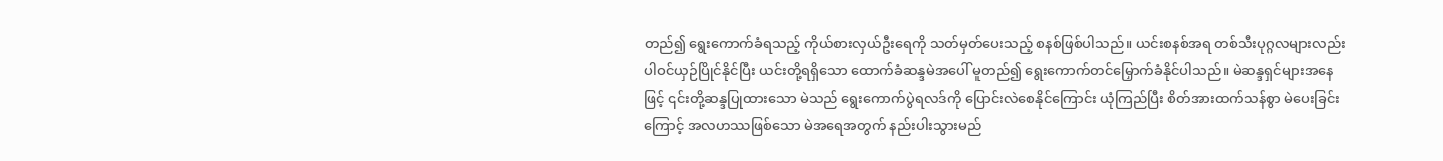တည်၍ ရွေးကောက်ခံရသည့် ကိုယ်စားလှယ်ဦးရေကို သတ်မှတ်ပေးသည့် စနစ်ဖြစ်ပါသည်။ ယင်းစနစ်အရ တစ်သီးပုဂ္ဂလများလည်း ပါဝင်ယှဉ်ပြိုင်နိုင်ပြီး ယင်းတို့ရရှိသော ထောက်ခံဆန္ဒမဲအပေါ် မူတည်၍ ရွေးကောက်တင်မြှောက်ခံနိုင်ပါသည်။ မဲဆန္ဒရှင်များအနေဖြင့် ၎င်းတို့ဆန္ဒပြုထားသော မဲသည် ရွေးကောက်ပွဲရလဒ်ကို ပြောင်းလဲစေနိုင်ကြောင်း ယုံကြည်ပြီး စိတ်အားထက်သန်စွာ မဲပေးခြင်းကြောင့် အလဟဿဖြစ်သော မဲအရေအတွက် နည်းပါးသွားမည်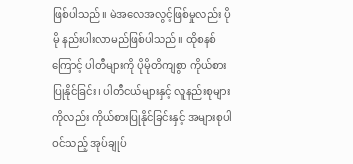ဖြစ်ပါသည်။ မဲအလေအလွင့်ဖြစ်မှုလည်း ပိုမို နည်းပါးလာမည်ဖြစ်ပါသည်။ ထိုစနစ်ကြောင့် ပါတီများကို ပိုမိုတိကျစွာ ကိုယ်စားပြုနိုင်ခြင်း၊ ပါတီငယ်များနှင့် လူနည်းစုများကိုလည်း ကိုယ်စားပြုနိုင်ခြင်းနှင့် အများစုပါဝင်သည့် အုပ်ချုပ်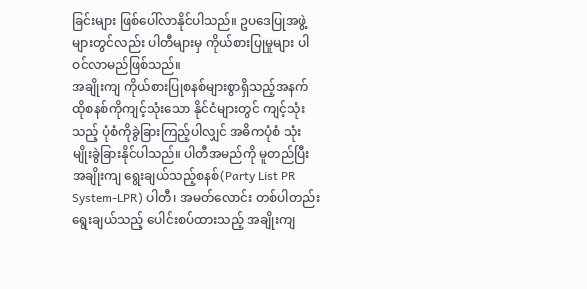ခြင်းများ ဖြစ်ပေါ်လာနိုင်ပါသည်။ ဥပဒေပြုအဖွဲ့များတွင်လည်း ပါတီများမှ ကိုယ်စားပြုမှုများ ပါဝင်လာမည်ဖြစ်သည်။
အချိုးကျ ကိုယ်စားပြုစနစ်များစွာရှိသည့်အနက် ထိုစနစ်ကိုကျင့်သုံးသော နိုင်ငံများတွင် ကျင့်သုံးသည့် ပုံစံကိုခွဲခြားကြည့်ပါလျှင် အဓိကပုံစံ သုံးမျိုးခွဲခြားနိုင်ပါသည်။ ပါတီအမည်ကို မူတည်ပြီး အချိုးကျ ရွေးချယ်သည့်စနစ်(Party List PR System-LPR) ပါတီ၊ အမတ်လောင်း တစ်ပါတည်းရွေးချယ်သည့် ပေါင်းစပ်ထားသည့် အချိုးကျ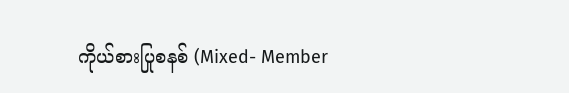ကိုယ်စားပြုစနစ် (Mixed- Member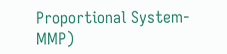Proportional System-MMP)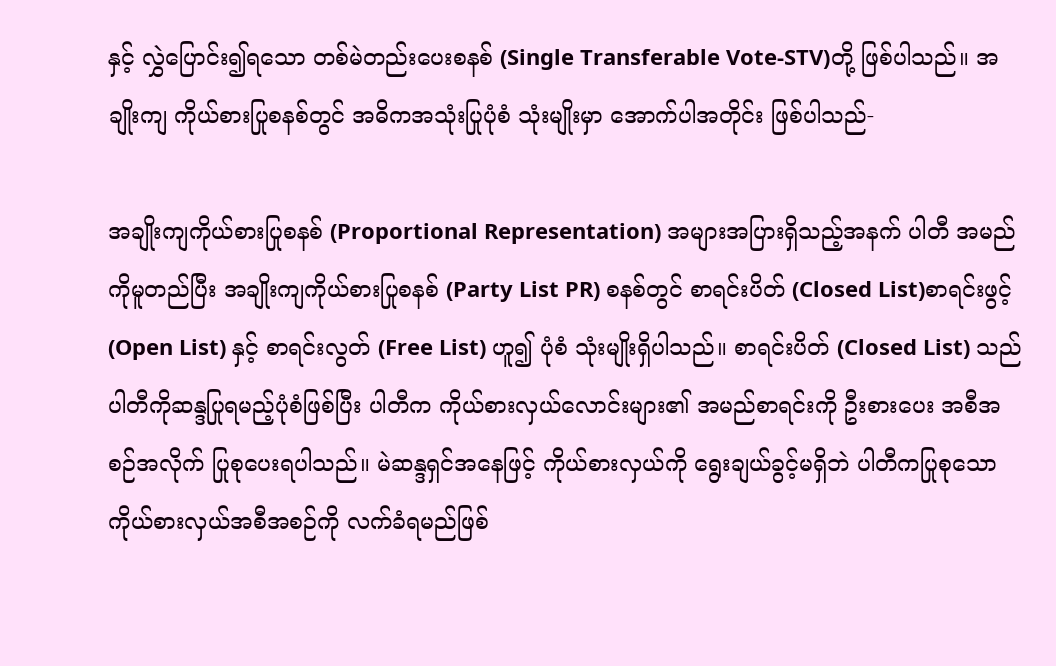နှင့် လွှဲပြောင်း၍ရသော တစ်မဲတည်းပေးစနစ် (Single Transferable Vote-STV)တို့ ဖြစ်ပါသည်။ အချိုးကျ ကိုယ်စားပြုစနစ်တွင် အဓိကအသုံးပြုပုံစံ သုံးမျိုးမှာ အောက်ပါအတိုင်း ဖြစ်ပါသည်-

အချိုးကျကိုယ်စားပြုစနစ် (Proportional Representation) အများအပြားရှိသည့်အနက် ပါတီ အမည်ကိုမူတည်ပြီး အချိုးကျကိုယ်စားပြုစနစ် (Party List PR) စနစ်တွင် စာရင်းပိတ် (Closed List)စာရင်းဖွင့် (Open List) နှင့် စာရင်းလွတ် (Free List) ဟူ၍ ပုံစံ သုံးမျိုးရှိပါသည်။ စာရင်းပိတ် (Closed List) သည် ပါတီကိုဆန္ဒပြုရမည့်ပုံစံဖြစ်ပြီး ပါတီက ကိုယ်စားလှယ်လောင်းများ၏ အမည်စာရင်းကို ဦးစားပေး အစီအစဉ်အလိုက် ပြုစုပေးရပါသည်။ မဲဆန္ဒရှင်အနေဖြင့် ကိုယ်စားလှယ်ကို ရွေးချယ်ခွင့်မရှိဘဲ ပါတီကပြုစုသော ကိုယ်စားလှယ်အစီအစဉ်ကို လက်ခံရမည်ဖြစ်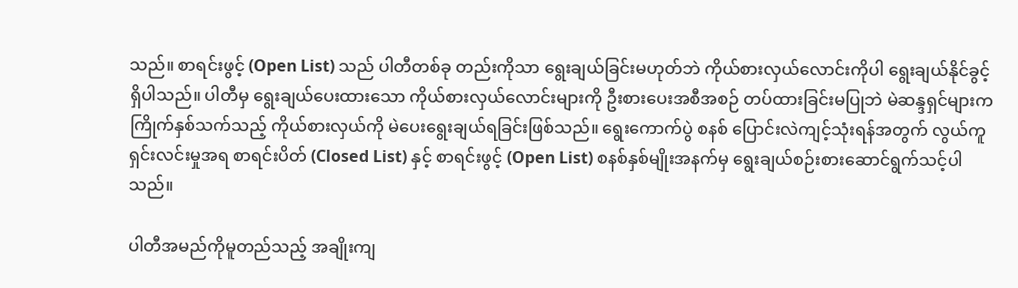သည်။ စာရင်းဖွင့် (Open List) သည် ပါတီတစ်ခု တည်းကိုသာ ရွေးချယ်ခြင်းမဟုတ်ဘဲ ကိုယ်စားလှယ်လောင်းကိုပါ ရွေးချယ်နိုင်ခွင့်ရှိပါသည်။ ပါတီမှ ရွေးချယ်ပေးထားသော ကိုယ်စားလှယ်လောင်းများကို ဦးစားပေးအစီအစဉ် တပ်ထားခြင်းမပြုဘဲ မဲဆန္ဒရှင်များက ကြိုက်နှစ်သက်သည့် ကိုယ်စားလှယ်ကို မဲပေးရွေးချယ်ရခြင်းဖြစ်သည်။ ရွေးကောက်ပွဲ စနစ် ပြောင်းလဲကျင့်သုံးရန်အတွက် လွယ်ကူရှင်းလင်းမှုအရ စာရင်းပိတ် (Closed List) နှင့် စာရင်းဖွင့် (Open List) စနစ်နှစ်မျိုးအနက်မှ ရွေးချယ်စဉ်းစားဆောင်ရွက်သင့်ပါသည်။

ပါတီအမည်ကိုမူတည်သည့် အချိုးကျ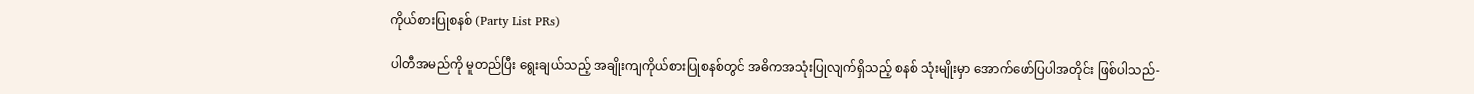ကိုယ်စားပြုစနစ် (Party List PRs)

ပါတီအမည်ကို မူတည်ပြီး ရွေးချယ်သည့် အချိုးကျကိုယ်စားပြုစနစ်တွင် အဓိကအသုံးပြုလျက်ရှိသည့် စနစ် သုံးမျိုးမှာ အောက်ဖော်ပြပါအတိုင်း ဖြစ်ပါသည်-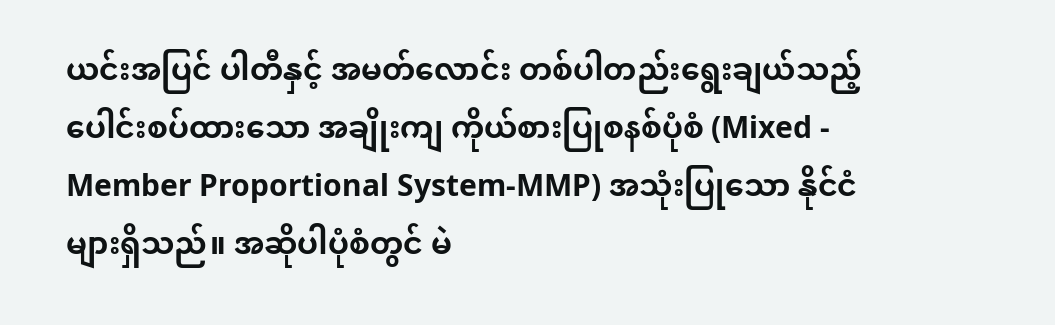ယင်းအပြင် ပါတီနှင့် အမတ်လောင်း တစ်ပါတည်းရွေးချယ်သည့် ပေါင်းစပ်ထားသော အချိုးကျ ကိုယ်စားပြုစနစ်ပုံစံ (Mixed - Member Proportional System-MMP) အသုံးပြုသော နိုင်ငံများရှိသည်။ အဆိုပါပုံစံတွင် မဲ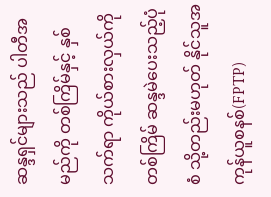ဆန္ဒရှင်များသည် ပါတီအမည်ကို တစ်ကြိမ်နှင့် နှစ်သက်ရာ ကိုယ်စားလှယ်ကိုတစ်ကြိမ် ဆန္ဒမဲပေးသည့်ပုံစံ သို့တည်းမဟုတ် နိုင်သူအကုန်ယူစနစ်(FPTP)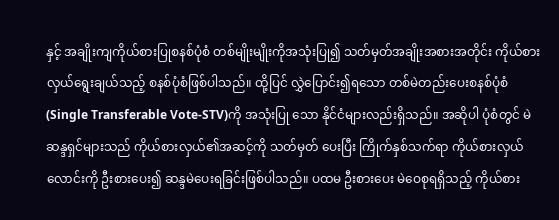နှင့် အချိုးကျကိုယ်စားပြုစနစ်ပုံစံ တစ်မျိုးမျိုးကိုအသုံးပြု၍ သတ်မှတ်အချိုးအစားအတိုင်း ကိုယ်စားလှယ်ရွေးချယ်သည့် စနစ်ပုံစံဖြစ်ပါသည်။ ထို့ပြင် လွှဲပြောင်း၍ရသော တစ်မဲတည်းပေးစနစ်ပုံစံ(Single Transferable Vote-STV)ကို အသုံးပြု သော နိုင်ငံများလည်းရှိသည်။ အဆိုပါ ပုံစံတွင် မဲဆန္ဒရှင်များသည် ကိုယ်စားလှယ်၏အဆင့်ကို သတ်မှတ် ပေးပြီး ကြိုက်နှစ်သက်ရာ ကိုယ်စားလှယ်လောင်းကို ဦးစားပေး၍ ဆန္ဒမဲပေးရခြင်းဖြစ်ပါသည်။ ပထမ ဦးစားပေး မဲဝေစုရရှိသည့် ကိုယ်စား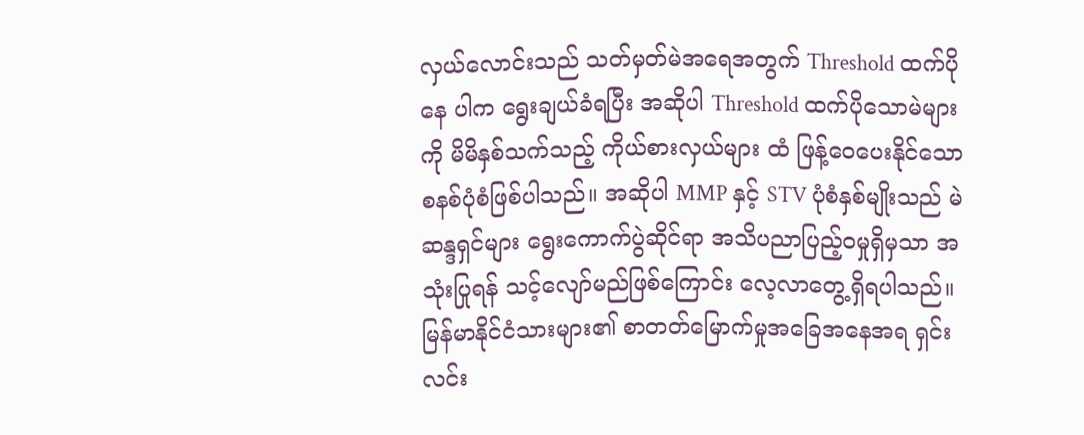လှယ်လောင်းသည် သတ်မှတ်မဲအရေအတွက် Threshold ထက်ပိုနေ ပါက ရွေးချယ်ခံရပြီး အဆိုပါ Threshold ထက်ပိုသောမဲများကို မိမိနှစ်သက်သည့် ကိုယ်စားလှယ်များ ထံ ဖြန့်ဝေပေးနိုင်သော စနစ်ပုံစံဖြစ်ပါသည်။ အဆိုပါ MMP နှင့် STV ပုံစံနှစ်မျိုးသည် မဲဆန္ဒရှင်များ ရွေးကောက်ပွဲဆိုင်ရာ အသိပညာပြည့်ဝမှုရှိမှသာ အသုံးပြုရန် သင့်လျော်မည်ဖြစ်ကြောင်း လေ့လာတွေ့ရှိရပါသည်။ မြန်မာနိုင်ငံသားများ၏ စာတတ်မြောက်မှုအခြေအနေအရ ရှင်းလင်း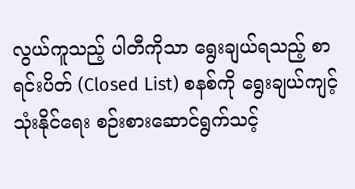လွယ်ကူသည့် ပါတီကိုသာ ရွေးချယ်ရသည့် စာရင်းပိတ် (Closed List) စနစ်ကို ရွေးချယ်ကျင့်သုံးနိုင်ရေး စဉ်းစားဆောင်ရွက်သင့်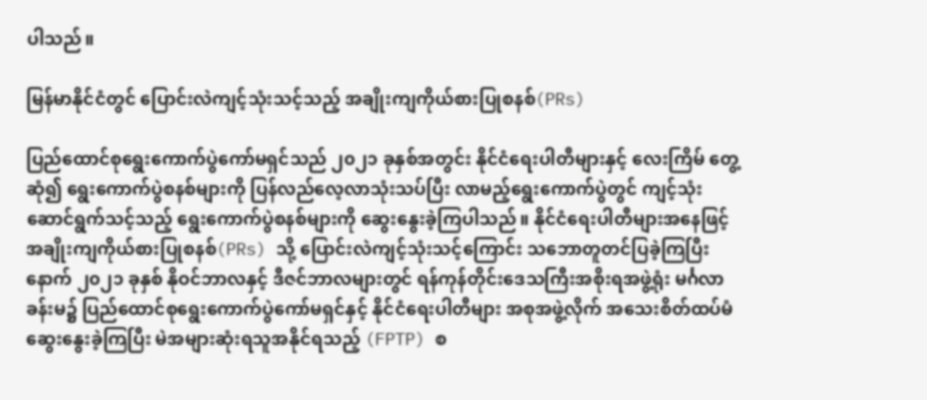ပါသည်။

မြန်မာနိုင်ငံတွင် ပြောင်းလဲကျင့်သုံးသင့်သည့် အချိုးကျကိုယ်စားပြုစနစ်(PRs)

ပြည်ထောင်စုရွေးကောက်ပွဲကော်မရှင်သည် ၂၀၂၁ ခုနှစ်အတွင်း နိုင်ငံရေးပါတီများနှင့် လေးကြိမ် တွေ့ဆုံ၍ ရွေးကောက်ပွဲစနစ်များကို ပြန်လည်လေ့လာသုံးသပ်ပြီး လာမည့်ရွေးကောက်ပွဲတွင် ကျင့်သုံးဆောင်ရွက်သင့်သည့် ရွေးကောက်ပွဲစနစ်များကို ဆွေးနွေးခဲ့ကြပါသည်။ နိုင်ငံရေးပါတီများအနေဖြင့် အချိုးကျကိုယ်စားပြုစနစ်(PRs) သို့ ပြောင်းလဲကျင့်သုံးသင့်ကြောင်း သဘောတူတင်ပြခဲ့ကြပြီးနောက် ၂၀၂၁ ခုနှစ် နိုဝင်ဘာလနှင့် ဒီဇင်ဘာလများတွင် ရန်ကုန်တိုင်းဒေသကြီးအစိုးရအဖွဲ့ရုံး မင်္ဂလာခန်းမ၌ ပြည်ထောင်စုရွေးကောက်ပွဲကော်မရှင်နှင့် နိုင်ငံရေးပါတီများ အစုအဖွဲ့လိုက် အသေးစိတ်ထပ်မံဆွေးနွေးခဲ့ကြပြီး မဲအများဆုံးရသူအနိုင်ရသည့် (FPTP) စ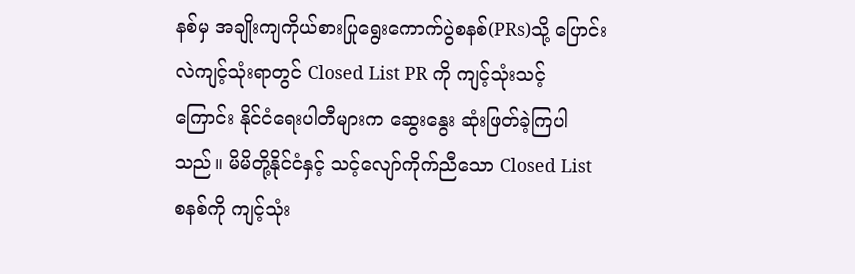နစ်မှ အချိုးကျကိုယ်စားပြုရွေးကောက်ပွဲစနစ်(PRs)သို့ ပြောင်းလဲကျင့်သုံးရာတွင် Closed List PR ကို ကျင့်သုံးသင့်ကြောင်း နိုင်ငံရေးပါတီများက ဆွေးနွေး ဆုံးဖြတ်ခဲ့ကြပါသည်။ မိမိတို့နိုင်ငံနှင့် သင့်လျော်ကိုက်ညီသော Closed List စနစ်ကို ကျင့်သုံး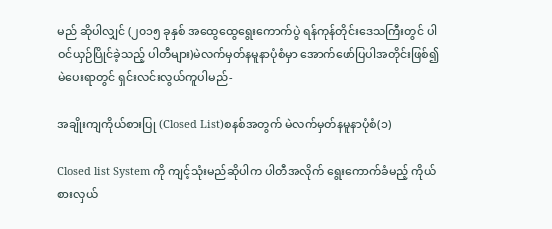မည် ဆိုပါလျှင် (၂၀၁၅ ခုနှစ် အထွေထွေရွေးကောက်ပွဲ ရန်ကုန်တိုင်းဒေသကြီးတွင် ပါဝင်ယှဉ်ပြိုင်ခဲ့သည့် ပါတီများ)မဲလက်မှတ်နမူနာပုံစံမှာ အောက်ဖော်ပြပါအတိုင်းဖြစ်၍ မဲပေးရာတွင် ရှင်းလင်းလွယ်ကူပါမည်-

အချိုးကျကိုယ်စားပြု (Closed List)စနစ်အတွက် မဲလက်မှတ်နမူနာပုံစံ(၁)

Closed list System ကို ကျင့်သုံးမည်ဆိုပါက ပါတီအလိုက် ရွေးကောက်ခံမည့် ကိုယ်စားလှယ်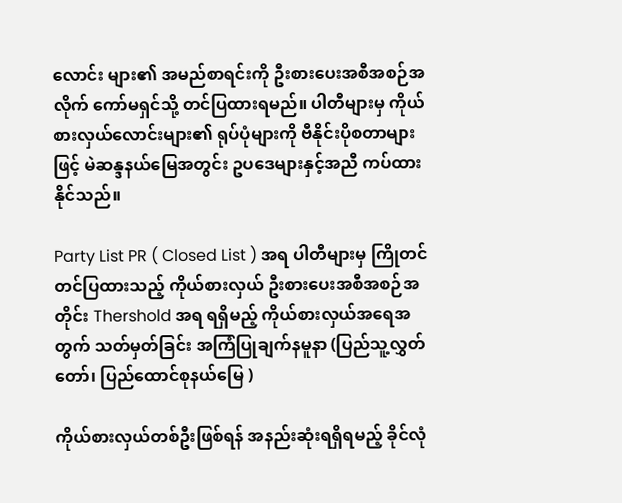လောင်း များ၏ အမည်စာရင်းကို ဦးစားပေးအစီအစဉ်အလိုက် ကော်မရှင်သို့ တင်ပြထားရမည်။ ပါတီများမှ ကိုယ်စားလှယ်လောင်းများ၏ ရုပ်ပုံများကို ဗီနိုင်းပိုစတာများဖြင့် မဲဆန္ဒနယ်မြေအတွင်း ဥပဒေများနှင့်အညီ ကပ်ထားနိုင်သည်။

Party List PR ( Closed List ) အရ ပါတီများမှ ကြိုတင် တင်ပြထားသည့် ကိုယ်စားလှယ် ဦးစားပေးအစီအစဉ်အတိုင်း Thershold အရ ရရှိမည့် ကိုယ်စားလှယ်အရေအတွက် သတ်မှတ်ခြင်း အကြံပြုချက်နမူနာ (ပြည်သူ့လွှတ်တော်၊ ပြည်ထောင်စုနယ်မြေ )

ကိုယ်စားလှယ်တစ်ဦးဖြစ်ရန် အနည်းဆုံးရရှိရမည့် ခိုင်လုံ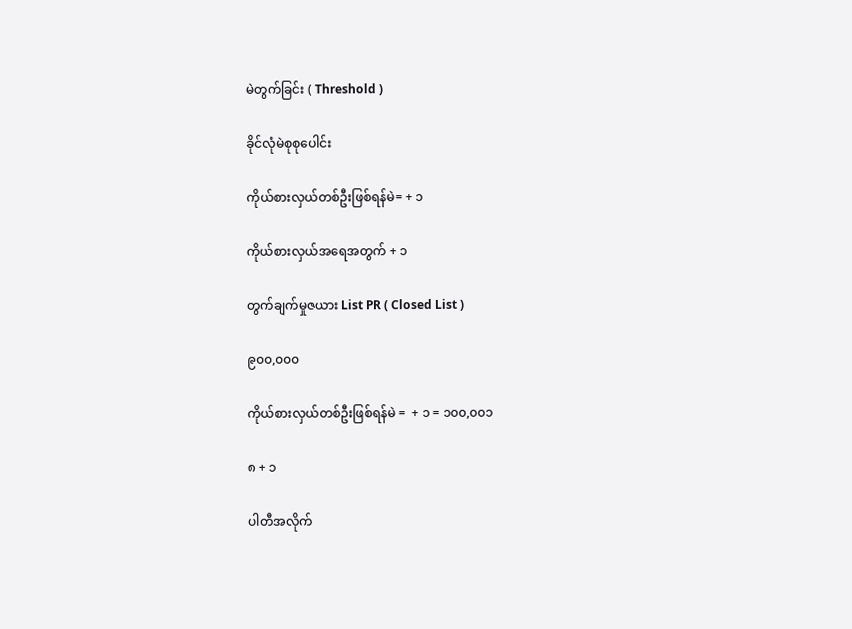မဲတွက်ခြင်း ( Threshold )

ခိုင်လုံမဲစုစုပေါင်း

ကိုယ်စားလှယ်တစ်ဦးဖြစ်ရန်မဲ= + ၁

ကိုယ်စားလှယ်အရေအတွက် + ၁

တွက်ချက်မှုဇယား List PR ( Closed List )

၉၀၀,၀၀၀

ကိုယ်စားလှယ်တစ်ဦးဖြစ်ရန်မဲ =  + ၁ = ၁၀၀,၀၀၁

၈ + ၁

ပါတီအလိုက်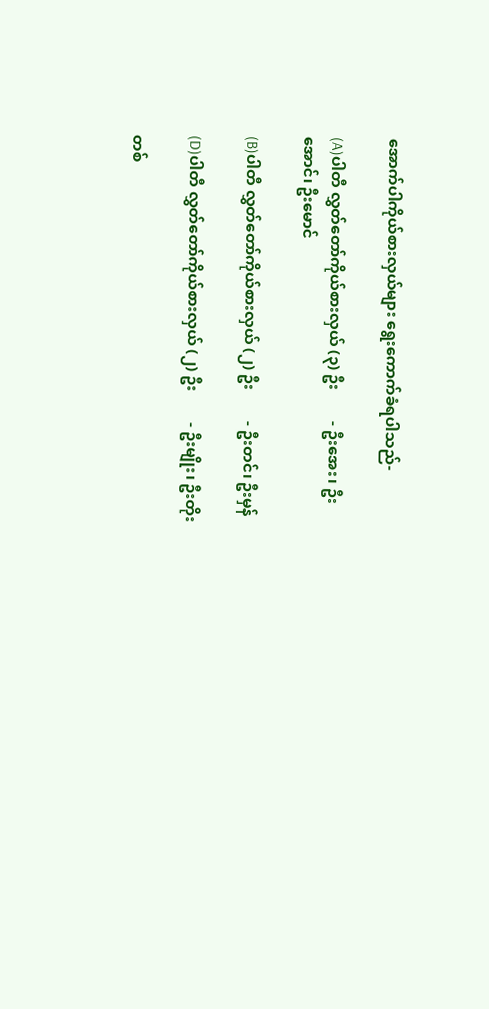အောက်ပါကိုယ်စားလှယ်များ ရွေးကောက်ခံရပါသည်-

(A)ပါတီ လွှတ်တော်ကိုယ်စားလှယ် (၃) ဦး        - ဦးအေး၊ ဦးအောင်၊ ဦးမောင်

(B)ပါတီ လွှတ်တော်ကိုယ်စားလှယ် (၂) ဦး        - ဦးတင်၊ ဦးမှန်

(D)ပါတီ လွှတ်တော်ကိုယ်စားလှယ် (၂) ဦး        - ဦးမျိုး၊ ဦးတိုး

တစ်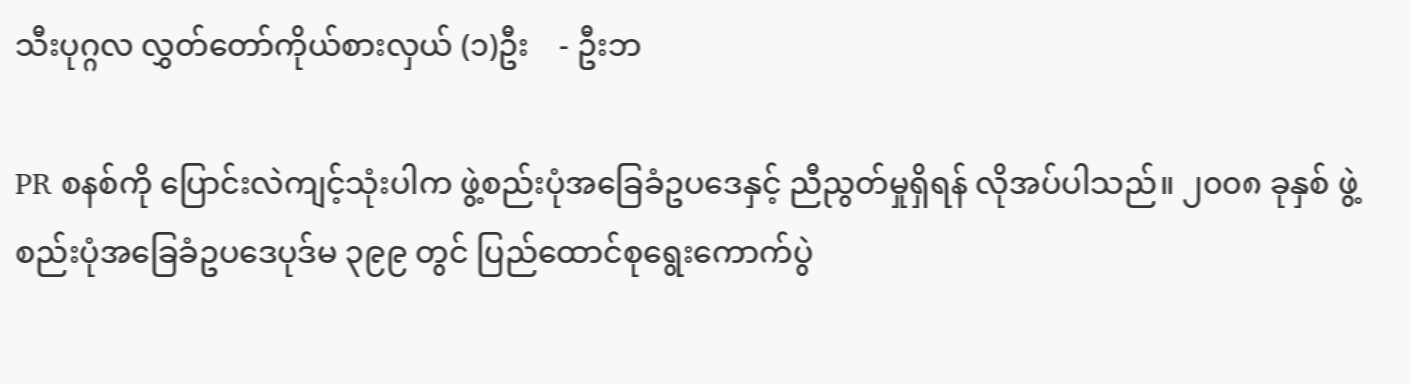သီးပုဂ္ဂလ လွှတ်တော်ကိုယ်စားလှယ် (၁)ဦး    - ဦးဘ

PR စနစ်ကို ပြောင်းလဲကျင့်သုံးပါက ဖွဲ့စည်းပုံအခြေခံဥပဒေနှင့် ညီညွတ်မှုရှိရန် လိုအပ်ပါသည်။ ၂၀၀၈ ခုနှစ် ဖွဲ့စည်းပုံအခြေခံဥပဒေပုဒ်မ ၃၉၉ တွင် ပြည်ထောင်စုရွေးကောက်ပွဲ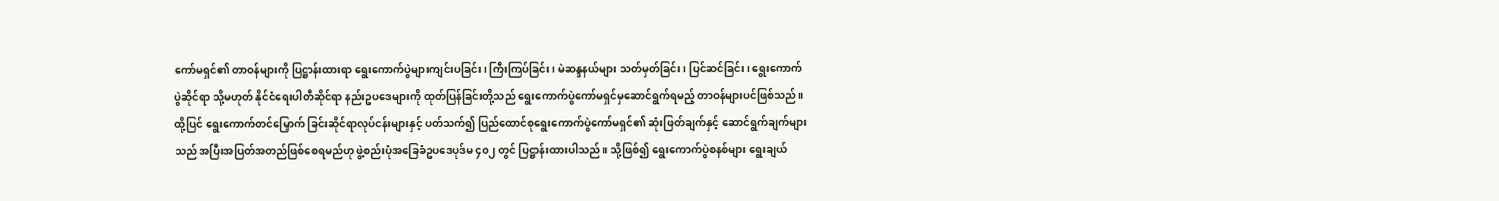ကော်မရှင်၏ တာဝန်များကို ပြဋ္ဌာန်းထားရာ ရွေးကောက်ပွဲများကျင်းပခြင်း၊ ကြီးကြပ်ခြင်း၊ မဲဆန္ဒနယ်များ သတ်မှတ်ခြင်း၊ ပြင်ဆင်ခြင်း၊ ရွေးကောက်ပွဲဆိုင်ရာ သို့မဟုတ် နိုင်ငံရေးပါတီဆိုင်ရာ နည်းဥပဒေများကို ထုတ်ပြန်ခြင်းတို့သည် ရွေးကောက်ပွဲကော်မရှင်မှဆောင်ရွက်ရမည့် တာဝန်များပင်ဖြစ်သည်။ ထို့ပြင် ရွေးကောက်တင်မြှောက် ခြင်းဆိုင်ရာလုပ်ငန်းများနှင့် ပတ်သက်၍ ပြည်ထောင်စုရွေးကောက်ပွဲကော်မရှင်၏ ဆုံးဖြတ်ချက်နှင့် ဆောင်ရွက်ချက်များသည် အပြီးအပြတ်အတည်ဖြစ်စေရမည်ဟု ဖွဲ့စည်းပုံအခြေခံဥပဒေပုဒ်မ ၄၀၂ တွင် ပြဋ္ဌာန်းထားပါသည်။ သို့ဖြစ်၍ ရွေးကောက်ပွဲစနစ်များ ရွေးချယ်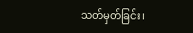သတ်မှတ်ခြင်း၊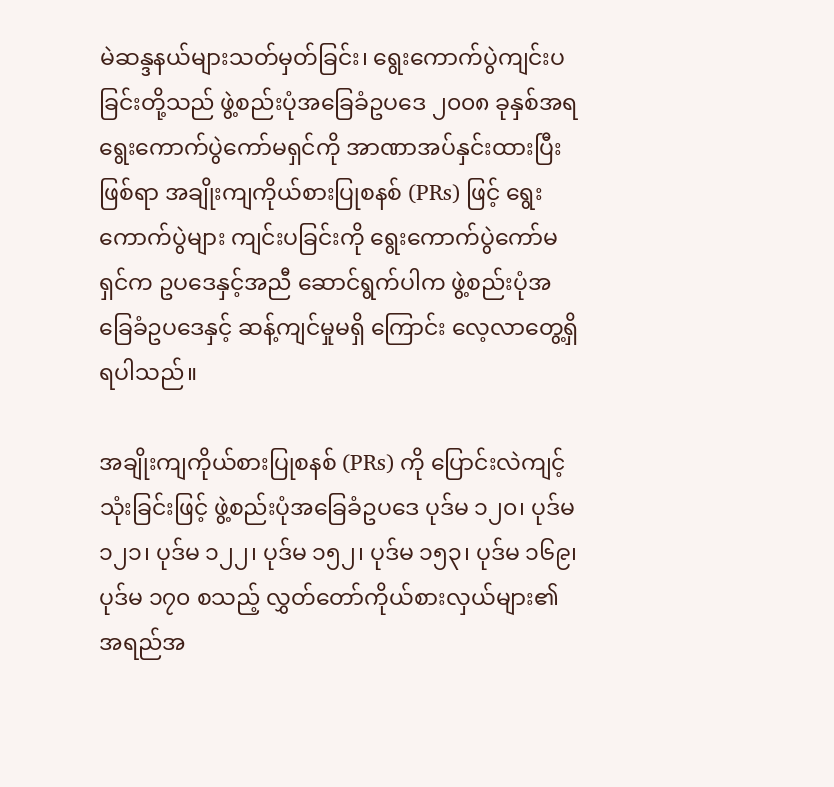မဲဆန္ဒနယ်များသတ်မှတ်ခြင်း၊ ရွေးကောက်ပွဲကျင်းပခြင်းတို့သည် ဖွဲ့စည်းပုံအခြေခံဥပဒေ ၂၀၀၈ ခုနှစ်အရ ရွေးကောက်ပွဲကော်မရှင်ကို အာဏာအပ်နှင်းထားပြီးဖြစ်ရာ အချိုးကျကိုယ်စားပြုစနစ် (PRs) ဖြင့် ရွေးကောက်ပွဲများ ကျင်းပခြင်းကို ရွေးကောက်ပွဲကော်မရှင်က ဥပဒေနှင့်အညီ ဆောင်ရွက်ပါက ဖွဲ့စည်းပုံအခြေခံဥပဒေနှင့် ဆန့်ကျင်မှုမရှိ ကြောင်း လေ့လာတွေ့ရှိရပါသည်။

အချိုးကျကိုယ်စားပြုစနစ် (PRs) ကို ပြောင်းလဲကျင့်သုံးခြင်းဖြင့် ဖွဲ့စည်းပုံအခြေခံဥပဒေ ပုဒ်မ ၁၂၀၊ ပုဒ်မ ၁၂၁၊ ပုဒ်မ ၁၂၂၊ ပုဒ်မ ၁၅၂၊ ပုဒ်မ ၁၅၃၊ ပုဒ်မ ၁၆၉၊ ပုဒ်မ ၁၇၀ စသည့် လွှတ်တော်ကိုယ်စားလှယ်များ၏ အရည်အ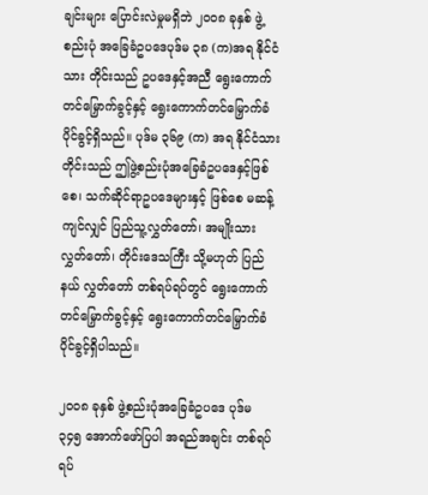ချင်းများ ပြောင်းလဲမှုမရှိဘဲ ၂၀၀၈ ခုနှစ် ဖွဲ့စည်းပုံ အခြေခံဥပဒေပုဒ်မ ၃၈ (က)အရ နိုင်ငံသား တိုင်းသည် ဥပဒေနှင့်အညီ ရွေးကောက်တင်မြှောက်ခွင့်နှင့် ရွေးကောက်တင်မြှောက်ခံပိုင်ခွင့်ရှိသည်။ ပုဒ်မ ၃၆၉ (က) အရ နိုင်ငံသားတိုင်းသည် ဤဖွဲ့စည်းပုံအခြေခံဥပဒေနှင့်ဖြစ်စေ၊ သက်ဆိုင်ရာဥပဒေများနှင့် ဖြစ်စေ မဆန့်ကျင်လျှင် ပြည်သူ့လွှတ်တော်၊ အမျိုးသားလွှတ်တော်၊ တိုင်းဒေသကြီး သို့မဟုတ် ပြည်နယ် လွှတ်တော် တစ်ရပ်ရပ်တွင် ရွေးကောက်တင်မြှောက်ခွင့်နှင့် ရွေးကောက်တင်မြှောက်ခံပိုင်ခွင့်ရှိပါသည်။

၂၀၀၈ ခုနှစ် ဖွဲ့စည်းပုံအခြေခံဥပဒေ ပုဒ်မ ၃၄၅ အောက်ဖော်ပြပါ အရည်အချင်း တစ်ရပ်ရပ်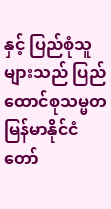နှင့် ပြည်စုံသူများသည် ပြည်ထောင်စုသမ္မတမြန်မာနိုင်ငံတော်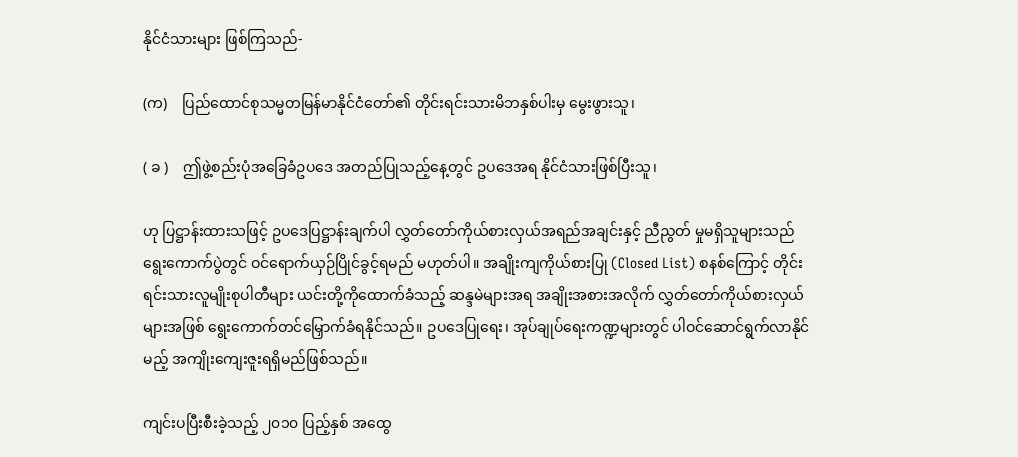နိုင်ငံသားများ ဖြစ်ကြသည်-

(က)    ပြည်ထောင်စုသမ္မတမြန်မာနိုင်ငံတော်၏ တိုင်းရင်းသားမိဘနှစ်ပါးမှ မွေးဖွားသူ၊

( ခ )    ဤဖွဲ့စည်းပုံအခြေခံဥပဒေ အတည်ပြုသည့်နေ့တွင် ဥပဒေအရ နိုင်ငံသားဖြစ်ပြီးသူ၊

ဟု ပြဋ္ဌာန်းထားသဖြင့် ဥပဒေပြဋ္ဌာန်းချက်ပါ လွှတ်တော်ကိုယ်စားလှယ်အရည်အချင်းနှင့် ညီညွတ် မှုမရှိသူများသည် ရွေးကောက်ပွဲတွင် ဝင်ရောက်ယှဉ်ပြိုင်ခွင့်ရမည် မဟုတ်ပါ။ အချိုးကျကိုယ်စားပြု (Closed List) စနစ်ကြောင့် တိုင်းရင်းသားလူမျိုးစုပါတီများ ယင်းတို့ကိုထောက်ခံသည့် ဆန္ဒမဲများအရ အချိုးအစားအလိုက် လွှတ်တော်ကိုယ်စားလှယ်များအဖြစ် ရွေးကောက်တင်မြှောက်ခံရနိုင်သည်။ ဥပဒေပြုရေး၊ အုပ်ချုပ်ရေးကဏ္ဍများတွင် ပါဝင်ဆောင်ရွက်လာနိုင်မည့် အကျိုးကျေးဇူးရရှိမည်ဖြစ်သည်။

ကျင်းပပြီးစီးခဲ့သည့် ၂၀၁၀ ပြည့်နှစ် အထွေ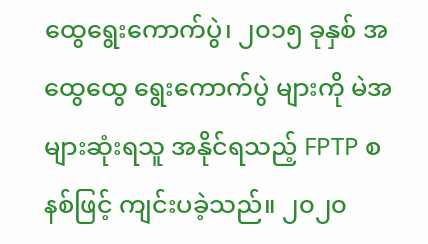ထွေရွေးကောက်ပွဲ၊ ၂၀၁၅ ခုနှစ် အထွေထွေ ရွေးကောက်ပွဲ များကို မဲအများဆုံးရသူ အနိုင်ရသည့် FPTP စနစ်ဖြင့် ကျင်းပခဲ့သည်။ ၂၀၂၀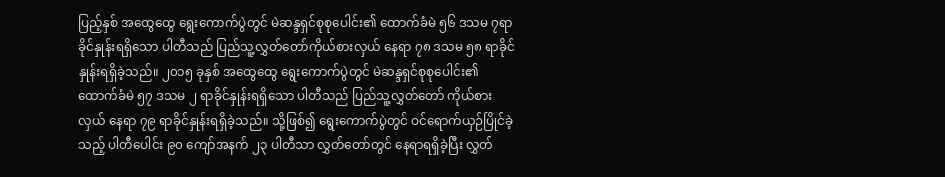ပြည့်နှစ် အထွေထွေ ရွေးကောက်ပွဲတွင် မဲဆန္ဒရှင်စုစုပေါင်း၏ ထောက်ခံမဲ ၅၆ ဒသမ ၇ရာခိုင်နှုန်းရရှိသော ပါတီသည် ပြည်သူ့လွှတ်တော်ကိုယ်စားလှယ် နေရာ ၇၈ ဒသမ ၅၈ ရာခိုင်နှုန်းရရှိခဲ့သည်။ ၂၀၁၅ ခုနှစ် အထွေထွေ ရွေးကောက်ပွဲတွင် မဲဆန္ဒရှင်စုစုပေါင်း၏ ထောက်ခံမဲ ၅၇ ဒသမ ၂ ရာခိုင်နှုန်းရရှိသော ပါတီသည် ပြည်သူ့လွှတ်တော် ကိုယ်စားလှယ် နေရာ ၇၉ ရာခိုင်နှုန်းရရှိခဲ့သည်။ သို့ဖြစ်၍ ရွေးကောက်ပွဲတွင် ဝင်ရောက်ယှဉ်ပြိုင်ခဲ့သည့် ပါတီပေါင်း ၉၀ ကျော်အနက် ၂၃ ပါတီသာ လွှတ်တော်တွင် နေရာရရှိခဲ့ပြီး လွှတ်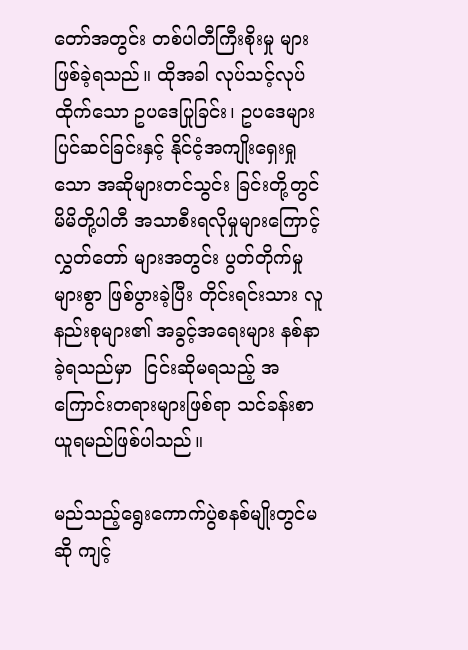တော်အတွင်း တစ်ပါတီကြီးစိုးမှု များဖြစ်ခဲ့ရသည်။ ထိုအခါ လုပ်သင့်လုပ်ထိုက်သော ဥပဒေပြုခြင်း၊ ဥပဒေများပြင်ဆင်ခြင်းနှင့် နိုင်ငံ့အကျိုးရှေးရှုသော အဆိုများတင်သွင်း ခြင်းတို့တွင် မိမိတို့ပါတီ အသာစီးရလိုမှုများကြောင့် လွှတ်တော် များအတွင်း ပွတ်တိုက်မှုများစွာ ဖြစ်ပွားခဲ့ပြီး တိုင်းရင်းသား လူနည်းစုများ၏ အခွင့်အရေးများ နစ်နာခဲ့ရသည်မှာ  ငြင်းဆိုမရသည့် အကြောင်းတရားများဖြစ်ရာ သင်ခန်းစာယူရမည်ဖြစ်ပါသည်။

မည်သည့်ရွေးကောက်ပွဲစနစ်မျိုးတွင်မဆို ကျင့်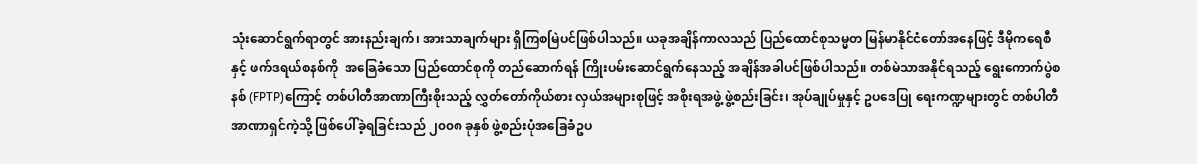သုံးဆောင်ရွက်ရာတွင် အားနည်းချက်၊ အားသာချက်များ ရှိကြစမြဲပင်ဖြစ်ပါသည်။ ယခုအချိန်ကာလသည် ပြည်ထောင်စုသမ္မတ မြန်မာနိုင်ငံတော်အနေဖြင့် ဒီမိုကရေစီနှင့် ဖက်ဒရယ်စနစ်ကို  အခြေခံသော ပြည်ထောင်စုကို တည်ဆောက်ရန် ကြိုးပမ်းဆောင်ရွက်နေသည့် အချိန်အခါပင်ဖြစ်ပါသည်။ တစ်မဲသာအနိုင်ရသည့် ရွေးကောက်ပွဲစနစ် (FPTP)ကြောင့် တစ်ပါတီအာဏာကြီးစိုးသည့် လွှတ်တော်ကိုယ်စား လှယ်အများစုဖြင့် အစိုးရအဖွဲ့ ဖွဲ့စည်းခြင်း၊ အုပ်ချုပ်မှုနှင့် ဥပဒေပြု ရေးကဏ္ဍများတွင် တစ်ပါတီ အာဏာရှင်ကဲ့သို့ ဖြစ်ပေါ်ခဲ့ရခြင်းသည် ၂၀၀၈ ခုနှစ် ဖွဲ့စည်းပုံအခြေခံဥပ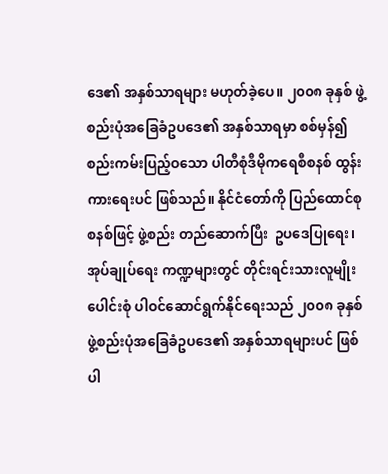ဒေ၏ အနှစ်သာရများ မဟုတ်ခဲ့ပေ။ ၂၀၀၈ ခုနှစ် ဖွဲ့စည်းပုံအခြေခံဥပဒေ၏ အနှစ်သာရမှာ စစ်မှန်၍ စည်းကမ်းပြည့်ဝသော ပါတီစုံဒီမိုကရေစီစနစ် ထွန်းကားရေးပင် ဖြစ်သည်။ နိုင်ငံတော်ကို ပြည်ထောင်စုစနစ်ဖြင့် ဖွဲ့စည်း တည်ဆောက်ပြီး  ဥပဒေပြုရေး၊ အုပ်ချုပ်ရေး ကဏ္ဍများတွင် တိုင်းရင်းသားလူမျိုးပေါင်းစုံ ပါဝင်ဆောင်ရွက်နိုင်ရေးသည် ၂၀၀၈ ခုနှစ် ဖွဲ့စည်းပုံအခြေခံဥပဒေ၏ အနှစ်သာရများပင် ဖြစ်ပါ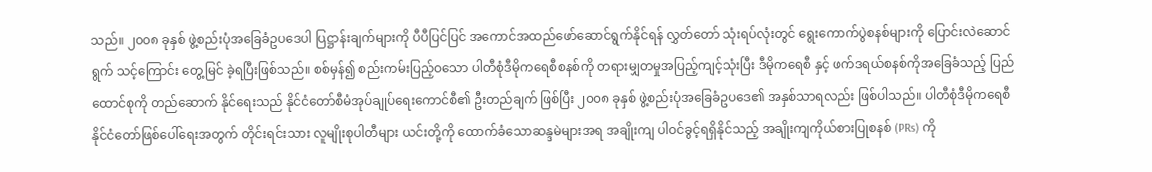သည်။ ၂၀၀၈ ခုနှစ် ဖွဲ့စည်းပုံအခြေခံဥပဒေပါ ပြဋ္ဌာန်းချက်များကို ပီပီပြင်ပြင် အကောင်အထည်ဖော်ဆောင်ရွက်နိုင်ရန် လွှတ်တော် သုံးရပ်လုံးတွင် ရွေးကောက်ပွဲစနစ်များကို ပြောင်းလဲဆောင်ရွက် သင့်ကြောင်း တွေ့မြင် ခဲ့ရပြီးဖြစ်သည်။ စစ်မှန်၍ စည်းကမ်းပြည့်ဝသော ပါတီစုံဒီမိုကရေစီစနစ်ကို တရားမျှတမှုအပြည့်ကျင့်သုံးပြီး ဒီမိုကရေစီ နှင့် ဖက်ဒရယ်စနစ်ကိုအခြေခံသည့် ပြည်ထောင်စုကို တည်ဆောက် နိုင်ရေးသည် နိုင်ငံတော်စီမံအုပ်ချုပ်ရေးကောင်စီ၏ ဦးတည်ချက် ဖြစ်ပြီး ၂၀၀၈ ခုနှစ် ဖွဲ့စည်းပုံအခြေခံဥပဒေ၏ အနှစ်သာရလည်း ဖြစ်ပါသည်။ ပါတီစုံဒီမိုကရေစီ နိုင်ငံတော်ဖြစ်ပေါ်ရေးအတွက် တိုင်းရင်းသား လူမျိုးစုပါတီများ ယင်းတို့ကို ထောက်ခံသောဆန္ဒမဲများအရ အချိုးကျ ပါဝင်ခွင့်ရရှိနိုင်သည့် အချိုးကျကိုယ်စားပြုစနစ် (PRs) ကို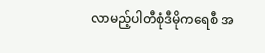လာမည့်ပါတီစုံဒီမိုကရေစီ အ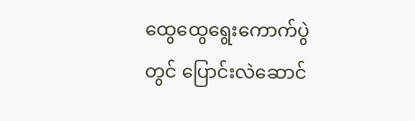ထွေထွေရွေးကောက်ပွဲတွင် ပြောင်းလဲဆောင်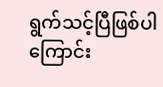ရွက်သင့်ပြီဖြစ်ပါကြောင်း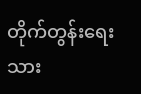တိုက်တွန်းရေးသား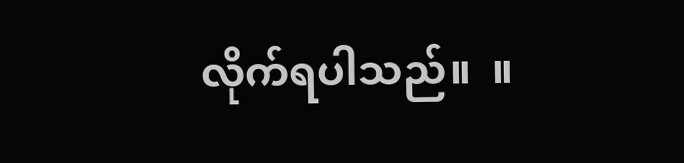လိုက်ရပါသည်။  ။